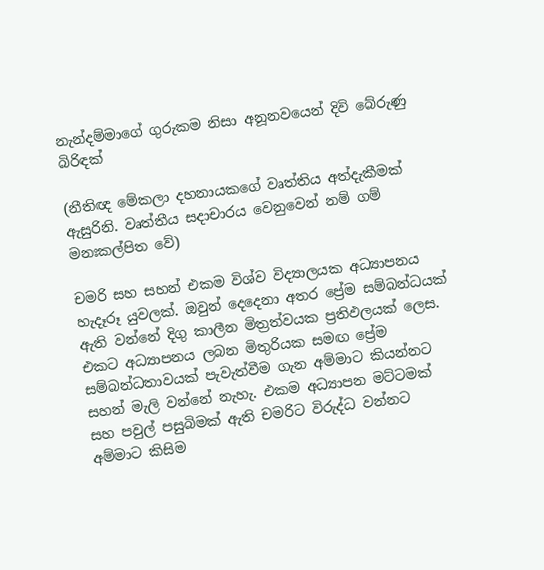නැන්දම්මාගේ ගුරුකම නිසා අනූනවයෙන් දිවි බේරුණු බිරිඳක්

(නීතිඥ මේකලා දහනායකගේ වෘත්තිය අත්දැකීමක් ඇසුරිනි. වෘත්තීය සදාචාරය වෙනුවෙන් නම් ගම් මනඃකල්පිත වේ)

චමරි සහ සහන් එකම විශ්ව විද්‍යාලයක අධ්‍යාපනය හැදෑරූ යුවලක්. ඔවුන් දෙදෙනා අතර ප්‍රේම සම්බන්ධයක් ඇති වන්නේ දිගු කාලීන මිත්‍රත්වයක ප්‍රතිඵලයක් ලෙස. එකට අධ්‍යාපනය ලබන මිතුරියක සමඟ ප්‍රේම සම්බන්ධතාවයක් පැවැත්වීම ගැන අම්මාට කියන්නට සහන් මැලි වන්නේ නැහැ. එකම අධ්‍යාපන මට්ටමක් සහ පවුල් පසුබිමක් ඇති චමරිට විරුද්ධ වන්නට අම්මාට කිසිම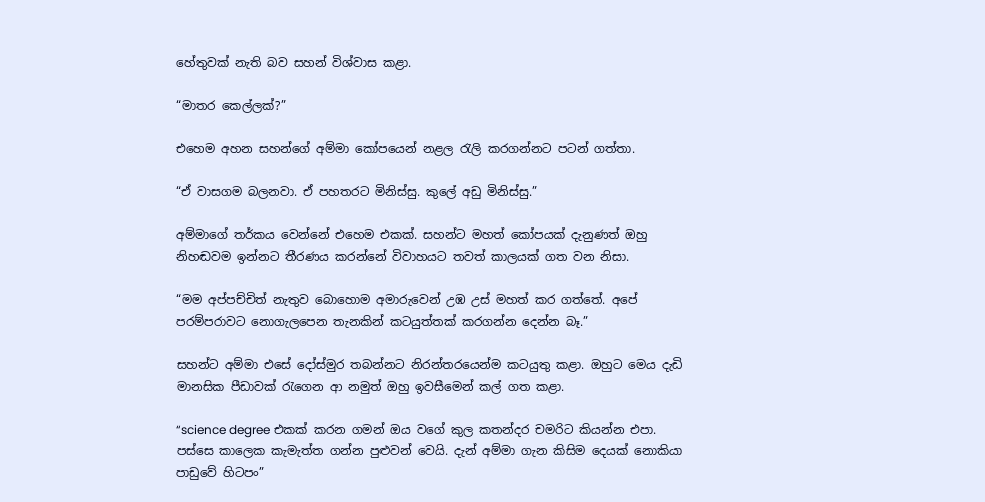හේතුවක් නැති බව සහන් විශ්වාස කළා.

“මාතර කෙල්ලක්?”

එහෙම අහන සහන්ගේ අම්මා කෝපයෙන් නළල රැලි කරගන්නට පටන් ගත්තා.

“ඒ වාසගම බලනවා. ඒ පහතරට මිනිස්සු. කුලේ අඩු මිනිස්සු.”

අම්මාගේ තර්කය වෙන්නේ එහෙම එකක්. සහන්ට මහත් කෝපයක් දැනුණත් ඔහු නිහඬවම ඉන්නට තීරණය කරන්නේ විවාහයට තවත් කාලයක් ගත වන නිසා.

“මම අප්පච්චිත් නැතුව බොහොම අමාරුවෙන් උඹ උස් මහත් කර ගත්තේ. අපේ පරම්පරාවට නොගැලපෙන තැනකින් කටයුත්තක් කරගන්න දෙන්න බෑ.”

සහන්ට අම්මා එසේ දෝස්මුර තබන්නට නිරන්තරයෙන්ම කටයුතු කළා. ඔහුට මෙය දැඩි මානසික පීඩාවක් රැගෙන ආ නමුත් ඔහු ඉවසීමෙන් කල් ගත කළා.

“science degree එකක් කරන ගමන් ඔය වගේ කුල කතන්දර චමරිට කියන්න එපා. පස්සෙ කාලෙක කැමැත්ත ගන්න පුළුවන් වෙයි. දැන් අම්මා ගැන කිසිම දෙයක් නොකියා පාඩුවේ හිටපං”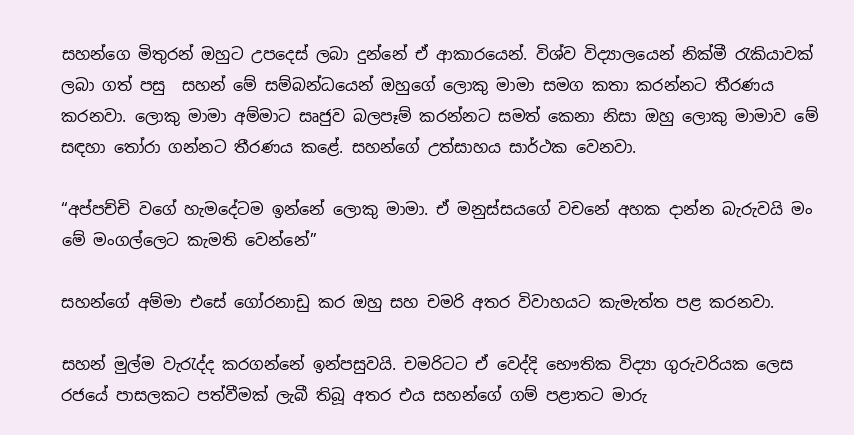සහන්ගෙ මිතුරන් ඔහුට උපදෙස් ලබා දුන්නේ ඒ ආකාරයෙන්. විශ්ව විද්‍යාලයෙන් නික්මී රැකියාවක් ලබා ගත් පසු  සහන් මේ සම්බන්ධයෙන් ඔහුගේ ලොකු මාමා සමග කතා කරන්නට තීරණය කරනවා. ලොකු මාමා අම්මාට සෘජුව බලපෑම් කරන්නට සමත් කෙනා නිසා ඔහු ලොකු මාමාව මේ සඳහා තෝරා ගන්නට තීරණය කළේ. සහන්ගේ උත්සාහය සාර්ථක වෙනවා.

“අප්පච්චි වගේ හැමදේටම ඉන්නේ ලොකු මාමා. ඒ මනුස්සයගේ වචනේ අහක දාන්න බැරුවයි මං මේ මංගල්ලෙට කැමති වෙන්නේ”

සහන්ගේ අම්මා එසේ ගෝරනාඩු කර ඔහු සහ චමරි අතර විවාහයට කැමැත්ත පළ කරනවා.

සහන් මුල්ම වැරැද්ද කරගන්නේ ඉන්පසුවයි. චමරිටට ඒ වෙද්දි භෞතික විද්‍යා ගුරුවරියක ලෙස රජයේ පාසලකට පත්වීමක් ලැබී තිබූ අතර එය සහන්ගේ ගම් පළාතට මාරු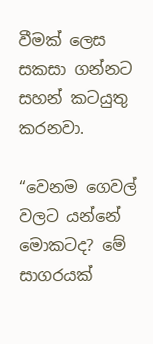වීමක් ලෙස සකසා ගන්නට සහන් කටයුතු කරනවා.

“වෙනම ගෙවල් වලට යන්නේ මොකටද? මේ සාගරයක්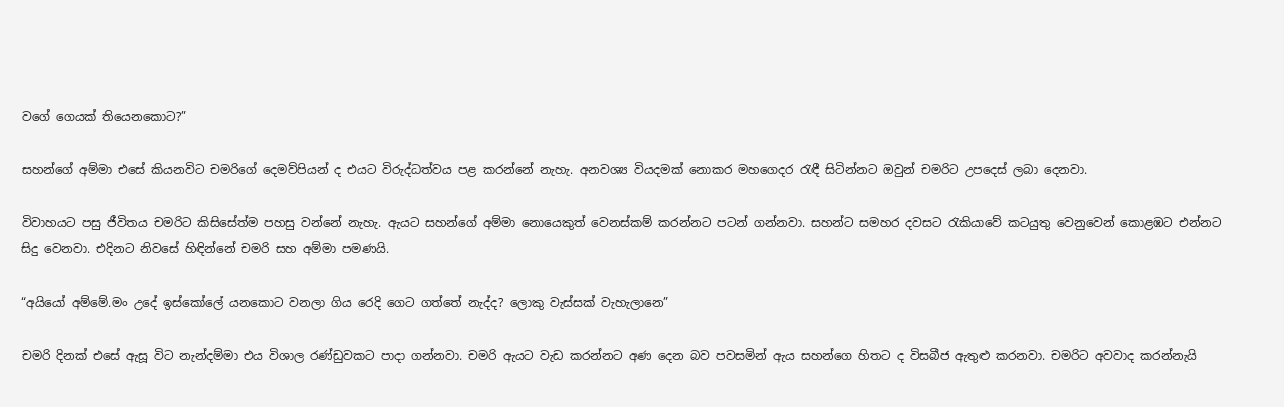වගේ ගෙයක් තියෙනකොට?”

සහන්ගේ අම්මා එසේ කියනවිට චමරිගේ දෙමව්පියන් ද එයට විරුද්ධත්වය පළ කරන්නේ නැහැ. අනවශ්‍ය වියදමක් නොකර මහගෙදර රැඳී සිටින්නට ඔවුන් චමරිට උපදෙස් ලබා දෙනවා.

විවාහයට පසු ජීවිතය චමරිට කිසිසේත්ම පහසු වන්නේ නැහැ. ඇයට සහන්ගේ අම්මා නොයෙකුත් වෙනස්කම් කරන්නට පටන් ගන්නවා. සහන්ට සමහර දවසට රැකියාවේ කටයුතු වෙනුවෙන් කොළඹට එන්නට සිදු වෙනවා. එදිනට නිවසේ හිඳින්නේ චමරි සහ අම්මා පමණයි.

“අයියෝ අම්මේ.මං උදේ ඉස්කෝලේ යනකොට වනලා ගිය රෙදි ගෙට ගත්තේ නැද්ද? ලොකු වැස්සක් වැහැලානෙ”

චමරි දිනක් එසේ ඇසූ විට නැන්දම්මා එය විශාල රණ්ඩුවකට පාදා ගන්නවා. චමරි ඇයට වැඩ කරන්නට අණ දෙන බව පවසමින් ඇය සහන්ගෙ හිතට ද විසබීජ ඇතුළු කරනවා. චමරිට අවවාද කරන්නැයි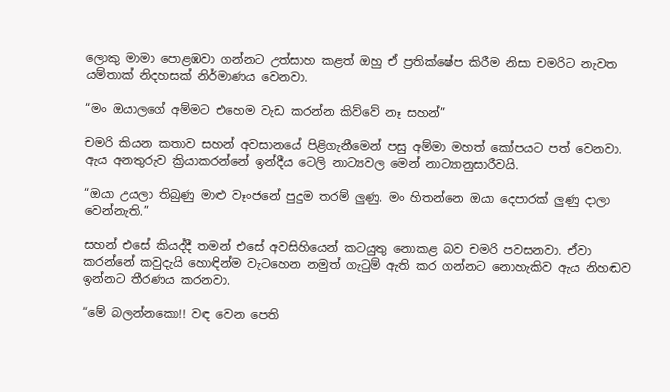ලොකු මාමා පොළඹවා ගන්නට උත්සාහ කළත් ඔහු ඒ ප්‍රතික්ෂේප කිරීම නිසා චමරිට නැවත යම්තාක් නිදහසක් නිර්මාණය වෙනවා.

“මං ඔයාලගේ අම්මට එහෙම වැඩ කරන්න කිව්වේ නෑ සහන්”

චමරි කියන කතාව සහන් අවසානයේ පිළිගැනීමෙන් පසු අම්මා මහත් කෝපයට පත් වෙනවා. ඇය අනතුරුව ක්‍රියාකරන්නේ ඉන්දීය ටෙලි නාට්‍යවල මෙන් නාට්‍යානුසාරීවයි.

“ඔයා උයලා තිබුණු මාළු වෑංජනේ පුදුම තරම් ලුණු. මං හිතන්නෙ ඔයා දෙපාරක් ලුණු දාලා වෙන්නැති.”

සහන් එසේ කියද්දී තමන් එසේ අවසිහියෙන් කටයුතු නොකළ බව චමරි පවසනවා. ඒවා කරන්නේ කවුදැයි හොඳින්ම වැටහෙන නමුත් ගැටුම් ඇති කර ගන්නට නොහැකිව ඇය නිහඬව ඉන්නට තීරණය කරනවා.

“මේ බලන්නකො!! වඳ වෙන පෙති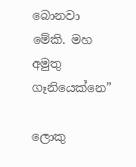බොනවා මේකි. මහ අමුතු ගෑනියෙක්නෙ”

ලොකු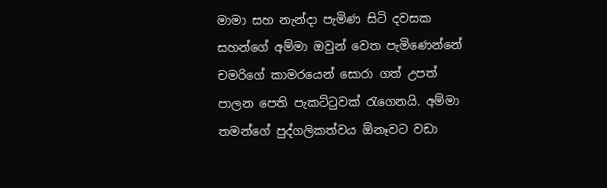මාමා සහ නැන්දා පැමිණ සිටි දවසක සහන්ගේ අම්මා ඔවුන් වෙත පැමිණෙන්නේ චමරිගේ කාමරයෙන් සොරා ගත් උපත් පාලන පෙති පැකට්ටුවක් රැගෙනයි. අම්මා තමන්ගේ පුද්ගලිකත්වය ඕනෑවට වඩා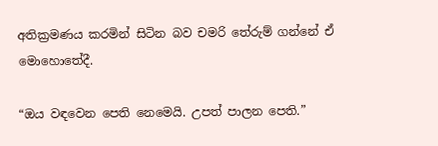අතික්‍රමණය කරමින් සිටින බව චමරි තේරුම් ගන්නේ ඒ මොහොතේදී.

“ඔය වඳවෙන පෙති නෙමෙයි. උපත් පාලන පෙති.”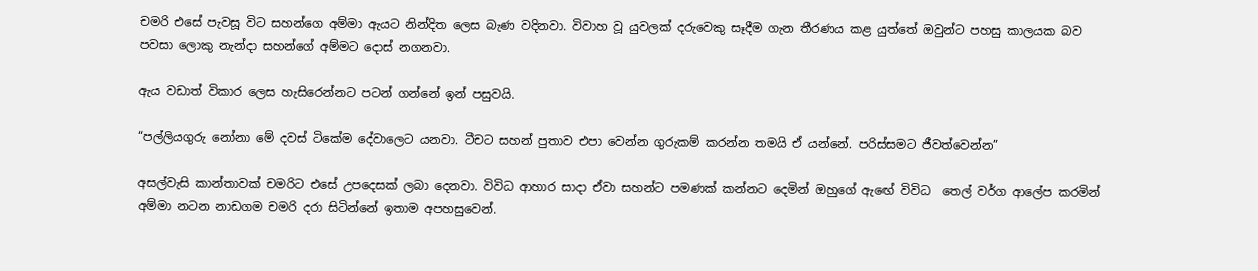චමරි එසේ පැවසූ විට සහන්ගෙ අම්මා ඇයට නින්දිත ලෙස බැණ වදිනවා. විවාහ වූ යුවලක් දරුවෙකු සෑදීම ගැන තීරණය කළ යුත්තේ ඔවුන්ට පහසු කාලයක බව පවසා ලොකු නැන්දා සහන්ගේ අම්මට දොස් නගනවා.

ඇය වඩාත් විකාර ලෙස හැසිරෙන්නට පටන් ගන්නේ ඉන් පසුවයි.

“පල්ලියගුරු නෝනා මේ දවස් ටිකේම දේවාලෙට යනවා. ටීචට සහන් පුතාව එපා වෙන්න ගුරුකම් කරන්න තමයි ඒ යන්නේ. පරිස්සමට ජීවත්වෙන්න”

අසල්වැසි කාන්තාවක් චමරිට එසේ උපදෙසක් ලබා දෙනවා. විවිධ ආහාර සාදා ඒවා සහන්ට පමණක් කන්නට දෙමින් ඔහුගේ ඇඟේ විවිධ  තෙල් වර්ග ආලේප කරමින් අම්මා නටන නාඩගම චමරි දරා සිටින්නේ ඉතාම අපහසුවෙන්.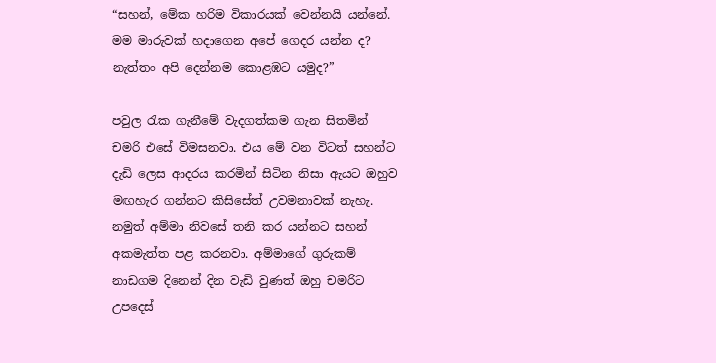“සහන්, මේක හරිම විකාරයක් වෙන්නයි යන්නේ. මම මාරුවක් හදාගෙන අපේ ගෙදර යන්න ද? නැත්තං අපි දෙන්නම කොළඹට යමුද?”

පවුල රැක ගැනීමේ වැදගත්කම ගැන සිතමින් චමරි එසේ විමසනවා. එය මේ වන විටත් සහන්ට දැඩි ලෙස ආදරය කරමින් සිටින නිසා ඇයට ඔහුව මඟහැර ගන්නට කිසිසේත් උවමනාවක් නැහැ. නමුත් අම්මා නිවසේ තනි කර යන්නට සහන් අකමැත්ත පළ කරනවා. අම්මාගේ ගුරුකම් නාඩගම දිනෙන් දින වැඩි වුණත් ඔහු චමරිට උපදෙස්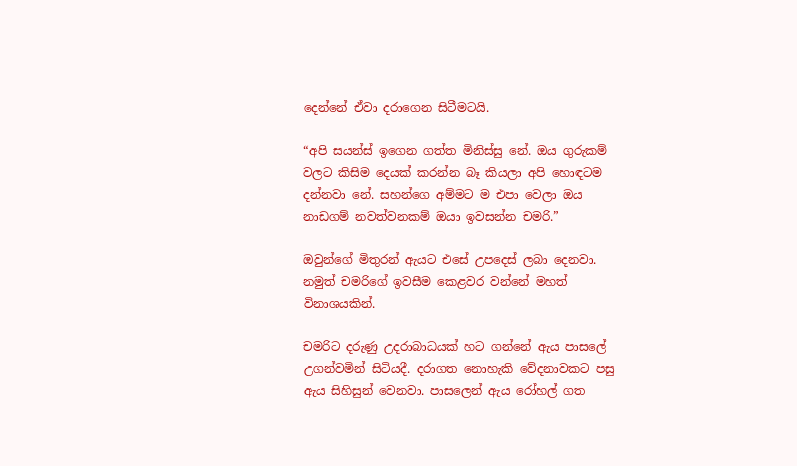දෙන්නේ ඒවා දරාගෙන සිටීමටයි.

“අපි සයන්ස් ඉගෙන ගත්ත මිනිස්සු නේ. ඔය ගුරුකම් වලට කිසිම දෙයක් කරන්න බෑ කියලා අපි හොඳටම දන්නවා නේ. සහන්ගෙ අම්මට ම එපා වෙලා ඔය නාඩගම් නවත්වනකම් ඔයා ඉවසන්න චමරි.”

ඔවුන්ගේ මිතුරන් ඇයට එසේ උපදෙස් ලබා දෙනවා. නමුත් චමරිගේ ඉවසීම කෙළවර වන්නේ මහත් විනාශයකින්.

චමරිට දරුණු උදරාබාධයක් හට ගන්නේ ඇය පාසලේ උගන්වමින් සිටියදී. දරාගත නොහැකි වේදනාවකට පසු ඇය සිහිසුන් වෙනවා. පාසලෙන් ඇය රෝහල් ගත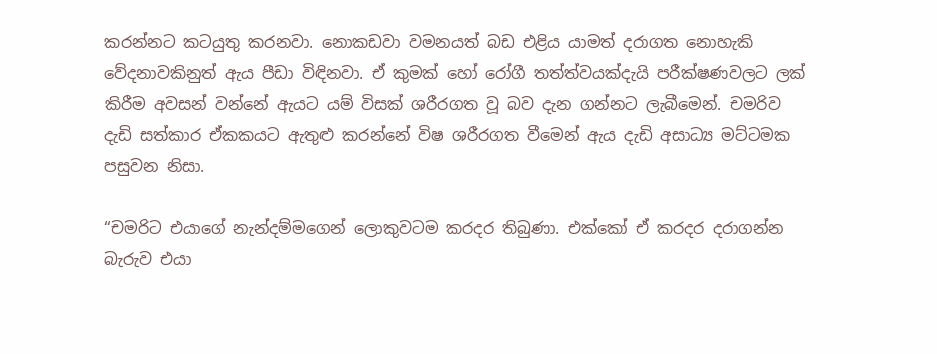කරන්නට කටයුතු කරනවා. නොකඩවා වමනයත් බඩ එළිය යාමත් දරාගත නොහැකි  වේදනාවකිනුත් ඇය පීඩා විඳිනවා. ඒ කුමක් හෝ රෝගී තත්ත්වයක්දැයි පරීක්ෂණවලට ලක් කිරීම අවසන් වන්නේ ඇයට යම් විසක් ශරීරගත වූ බව දැන ගන්නට ලැබීමෙන්. චමරිව දැඩි සත්කාර ඒකකයට ඇතුළු කරන්නේ විෂ ශරීරගත වීමෙන් ඇය දැඩි අසාධ්‍ය මට්ටමක පසුවන නිසා.

“චමරිට එයාගේ නැන්දම්මගෙන් ලොකුවටම කරදර තිබුණා. එක්කෝ ඒ කරදර දරාගන්න බැරුව එයා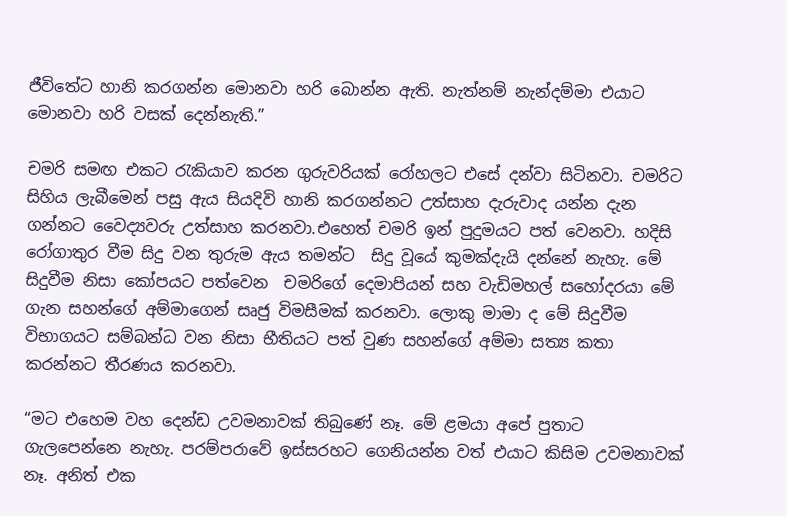ජීවිතේට හානි කරගන්න මොනවා හරි බොන්න ඇති. නැත්නම් නැන්දම්මා එයාට මොනවා හරි වසක් දෙන්නැති.”

චමරි සමඟ එකට රැකියාව කරන ගුරුවරියක් රෝහලට එසේ දන්වා සිටිනවා. චමරිට සිහිය ලැබීමෙන් පසු ඇය සියදිවි හානි කරගන්නට උත්සාහ දැරුවාද යන්න දැන ගන්නට වෛද්‍යවරු උත්සාහ කරනවා.එහෙත් චමරි ඉන් පුදුමයට පත් වෙනවා. හදිසි රෝගාතුර වීම සිදු වන තුරුම ඇය තමන්ට  සිදු වූයේ කුමක්දැයි දන්නේ නැහැ. මේ සිදුවීම නිසා කෝපයට පත්වෙන  චමරිගේ දෙමාපියන් සහ වැඩිමහල් සහෝදරයා මේ ගැන සහන්ගේ අම්මාගෙන් සෘජු විමසීමක් කරනවා. ලොකු මාමා ද මේ සිදුවීම විභාගයට සම්බන්ධ වන නිසා භීතියට පත් වුණ සහන්ගේ අම්මා සත්‍ය කතා කරන්නට තීරණය කරනවා.

“මට එහෙම වහ දෙන්ඩ උවමනාවක් තිබුණේ නෑ. මේ ළමයා අපේ පුතාට ගැලපෙන්නෙ නැහැ. පරම්පරාවේ ඉස්සරහට ගෙනියන්න වත් එයාට කිසිම උවමනාවක් නෑ. අනිත් එක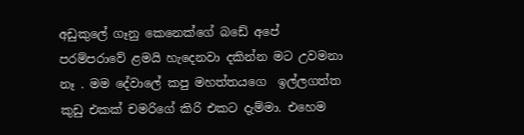අඩුකුලේ ගෑනු කෙනෙක්ගේ බඩේ අපේ පරම්පරාවේ ළමයි හැදෙනවා දකින්න මට උවමනා නෑ . මම දේවාලේ කපු මහත්තයගෙ  ඉල්ලගත්ත කුඩු එකක් චමරිගේ කිරි එකට දැම්මා. එහෙම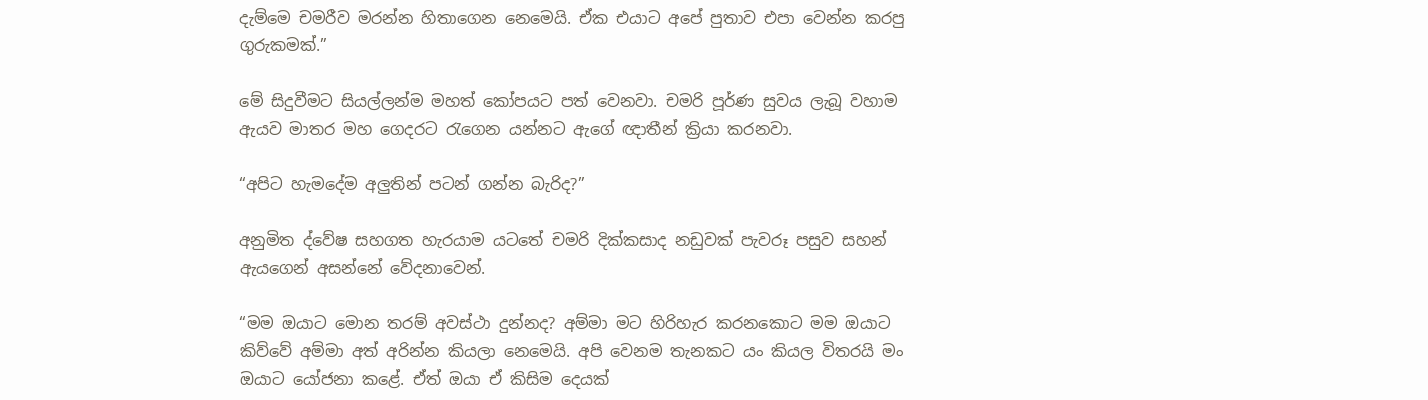දැම්මෙ චමරීව මරන්න හිතාගෙන නෙමෙයි. ඒක එයාට අපේ පුතාව එපා වෙන්න කරපු ගුරුකමක්.”

මේ සිදුවීමට සියල්ලන්ම මහත් කෝපයට පත් වෙනවා. චමරි පූර්ණ සුවය ලැබූ වහාම ඇයව මාතර මහ ගෙදරට රැගෙන යන්නට ඇගේ ඥාතීන් ක්‍රියා කරනවා.

“අපිට හැමදේම අලුතින් පටන් ගන්න බැරිද?”

අනුමිත ද්වේෂ සහගත හැරයාම යටතේ චමරි දික්කසාද නඩුවක් පැවරූ පසුව සහන් ඇයගෙන් අසන්නේ වේදනාවෙන්.

“මම ඔයාට මොන තරම් අවස්ථා දුන්නද? අම්මා මට හිරිහැර කරනකොට මම ඔයාට කිව්වේ අම්මා අත් අරින්න කියලා නෙමෙයි. අපි වෙනම තැනකට යං කියල විතරයි මං ඔයාට යෝජනා කළේ. ඒත් ඔයා ඒ කිසිම දෙයක්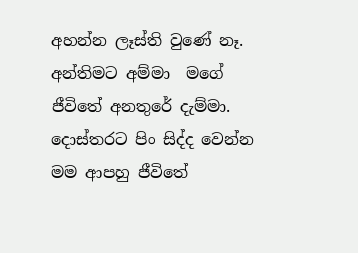අහන්න ලෑස්ති වුණේ නෑ. අන්තිමට අම්මා  මගේ ජීවිතේ අනතුරේ දැම්මා. දොස්තරට පිං සිද්ද වෙන්න මම ආපහු ජීවිතේ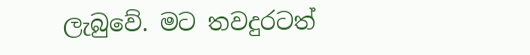ලැබුවේ. මට තවදුරටත්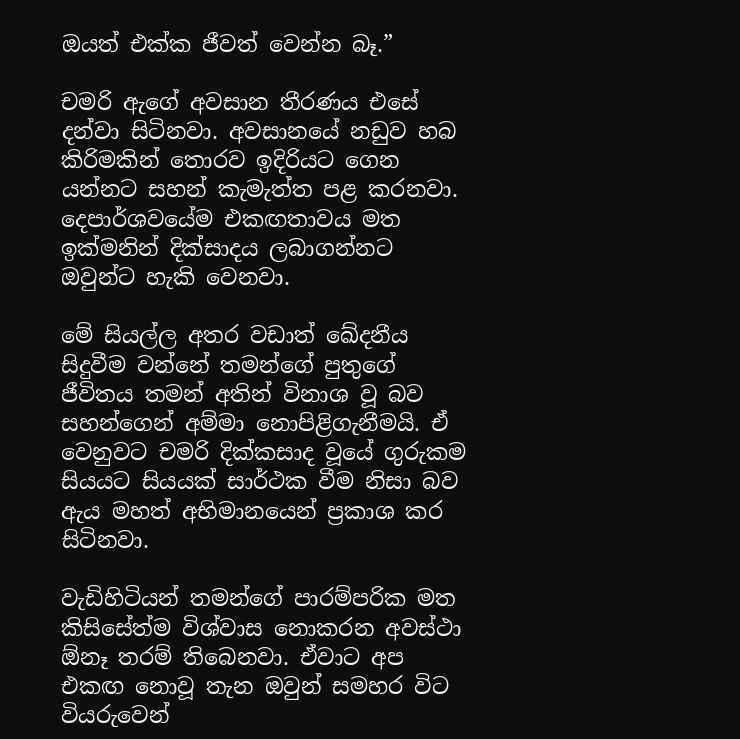ඔයත් එක්ක ජීවත් වෙන්න බෑ.”

චමරි ඇගේ අවසාන තීරණය එසේ දන්වා සිටිනවා. අවසානයේ නඩුව හබ කිරිමකින් තොරව ඉදිරියට ගෙන යන්නට සහන් කැමැත්ත පළ කරනවා. දෙපාර්ශවයේම එකඟතාවය මත ඉක්මනින් දික්සාදය ලබාගන්නට ඔවුන්ට හැකි වෙනවා.

මේ සියල්ල අතර වඩාත් ඛේදනීය සිදුවීම වන්නේ තමන්ගේ පුතුගේ ජීවිතය තමන් අතින් විනාශ වූ බව සහන්ගෙන් අම්මා නොපිළිගැනීමයි. ඒ වෙනුවට චමරි දික්කසාද වූයේ ගුරුකම සියයට සියයක් සාර්ථක වීම නිසා බව ඇය මහත් අභිමානයෙන් ප්‍රකාශ කර සිටිනවා.

වැඩිහිටියන් තමන්ගේ පාරම්පරික මත කිසිසේත්ම විශ්වාස නොකරන අවස්ථා ඕනෑ තරම් තිබෙනවා. ඒවාට අප එකඟ නොවූ තැන ඔවුන් සමහර විට වියරුවෙන්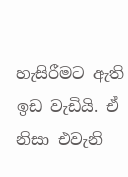හැසිරීමට ඇති ඉඩ වැඩියි. ඒ නිසා එවැනි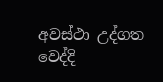අවස්ථා උද්ගත වෙද්දි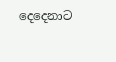දෙදෙනාට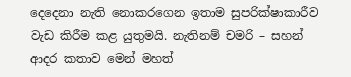දෙදෙනා නැති නොකරගෙන ඉතාම සුපරික්ෂාකාරීව වැඩ කිරීම කළ යුතුමයි. නැතිනම් චමරි – සහන් ආදර කතාව මෙන් මහත්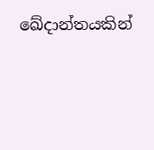ඛේදාන්තයකින්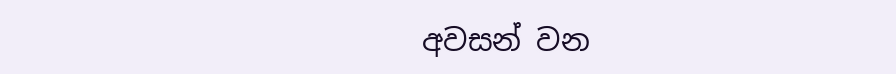අවසන් වන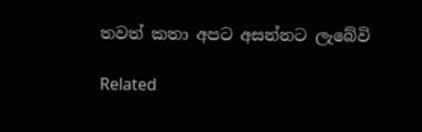තවත් කතා අපට අසන්නට ලැබේවි

Related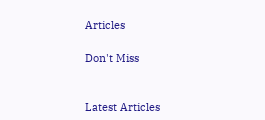Articles

Don't Miss


Latest Articles